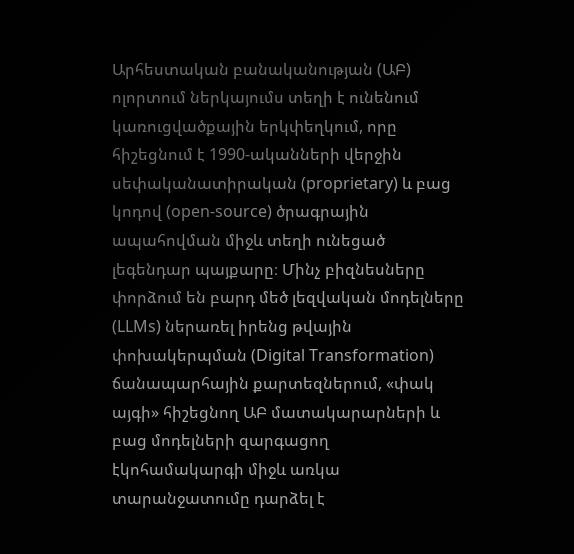Արհեստական բանականության (ԱԲ) ոլորտում ներկայումս տեղի է ունենում կառուցվածքային երկփեղկում, որը հիշեցնում է 1990-ականների վերջին սեփականատիրական (proprietary) և բաց կոդով (open-source) ծրագրային ապահովման միջև տեղի ունեցած լեգենդար պայքարը։ Մինչ բիզնեսները փորձում են բարդ մեծ լեզվական մոդելները (LLMs) ներառել իրենց թվային փոխակերպման (Digital Transformation) ճանապարհային քարտեզներում, «փակ այգի» հիշեցնող ԱԲ մատակարարների և բաց մոդելների զարգացող էկոհամակարգի միջև առկա տարանջատումը դարձել է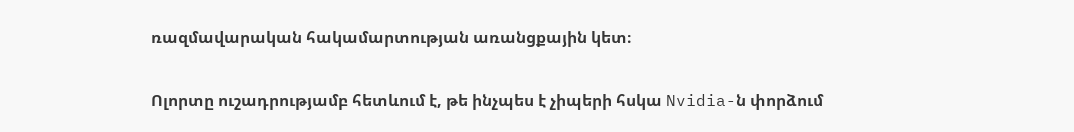ռազմավարական հակամարտության առանցքային կետ։

Ոլորտը ուշադրությամբ հետևում է, թե ինչպես է չիպերի հսկա Nvidia-ն փորձում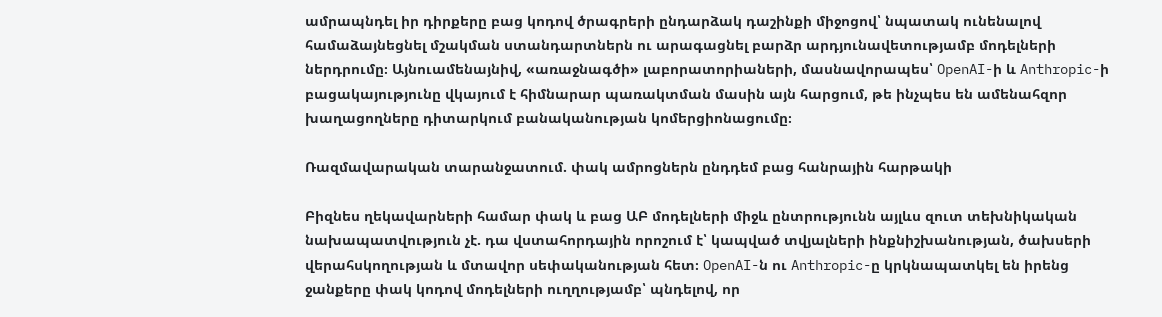ամրապնդել իր դիրքերը բաց կոդով ծրագրերի ընդարձակ դաշինքի միջոցով՝ նպատակ ունենալով համաձայնեցնել մշակման ստանդարտներն ու արագացնել բարձր արդյունավետությամբ մոդելների ներդրումը։ Այնուամենայնիվ, «առաջնագծի» լաբորատորիաների, մասնավորապես՝ OpenAI-ի և Anthropic-ի բացակայությունը վկայում է հիմնարար պառակտման մասին այն հարցում, թե ինչպես են ամենահզոր խաղացողները դիտարկում բանականության կոմերցիոնացումը։

Ռազմավարական տարանջատում. փակ ամրոցներն ընդդեմ բաց հանրային հարթակի

Բիզնես ղեկավարների համար փակ և բաց ԱԲ մոդելների միջև ընտրությունն այլևս զուտ տեխնիկական նախապատվություն չէ. դա վստահորդային որոշում է՝ կապված տվյալների ինքնիշխանության, ծախսերի վերահսկողության և մտավոր սեփականության հետ։ OpenAI-ն ու Anthropic-ը կրկնապատկել են իրենց ջանքերը փակ կոդով մոդելների ուղղությամբ՝ պնդելով, որ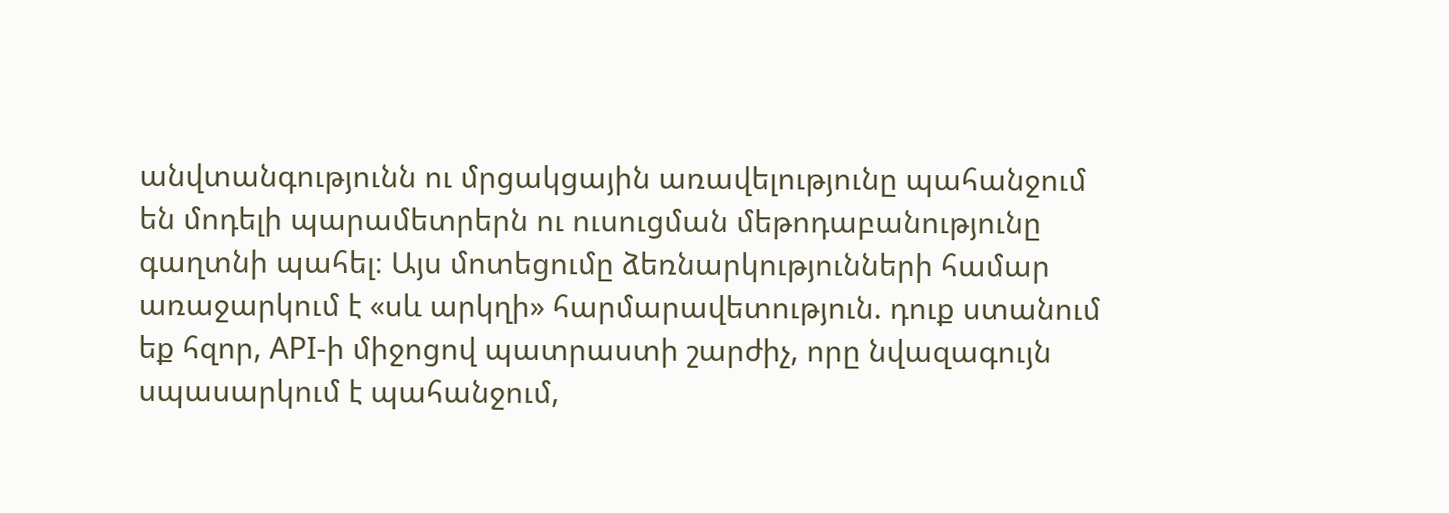անվտանգությունն ու մրցակցային առավելությունը պահանջում են մոդելի պարամետրերն ու ուսուցման մեթոդաբանությունը գաղտնի պահել։ Այս մոտեցումը ձեռնարկությունների համար առաջարկում է «սև արկղի» հարմարավետություն. դուք ստանում եք հզոր, API-ի միջոցով պատրաստի շարժիչ, որը նվազագույն սպասարկում է պահանջում,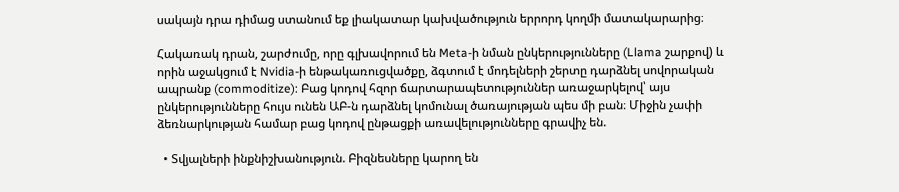սակայն դրա դիմաց ստանում եք լիակատար կախվածություն երրորդ կողմի մատակարարից։

Հակառակ դրան, շարժումը, որը գլխավորում են Meta-ի նման ընկերությունները (Llama շարքով) և որին աջակցում է Nvidia-ի ենթակառուցվածքը, ձգտում է մոդելների շերտը դարձնել սովորական ապրանք (commoditize): Բաց կոդով հզոր ճարտարապետություններ առաջարկելով՝ այս ընկերությունները հույս ունեն ԱԲ-ն դարձնել կոմունալ ծառայության պես մի բան։ Միջին չափի ձեռնարկության համար բաց կոդով ընթացքի առավելությունները գրավիչ են.

  • Տվյալների ինքնիշխանություն. Բիզնեսները կարող են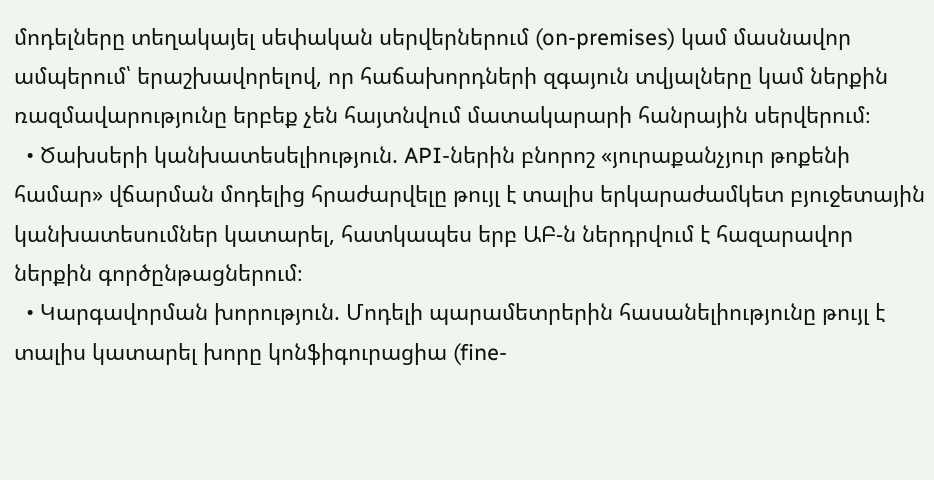մոդելները տեղակայել սեփական սերվերներում (on-premises) կամ մասնավոր ամպերում՝ երաշխավորելով, որ հաճախորդների զգայուն տվյալները կամ ներքին ռազմավարությունը երբեք չեն հայտնվում մատակարարի հանրային սերվերում։
  • Ծախսերի կանխատեսելիություն. API-ներին բնորոշ «յուրաքանչյուր թոքենի համար» վճարման մոդելից հրաժարվելը թույլ է տալիս երկարաժամկետ բյուջետային կանխատեսումներ կատարել, հատկապես երբ ԱԲ-ն ներդրվում է հազարավոր ներքին գործընթացներում։
  • Կարգավորման խորություն. Մոդելի պարամետրերին հասանելիությունը թույլ է տալիս կատարել խորը կոնֆիգուրացիա (fine-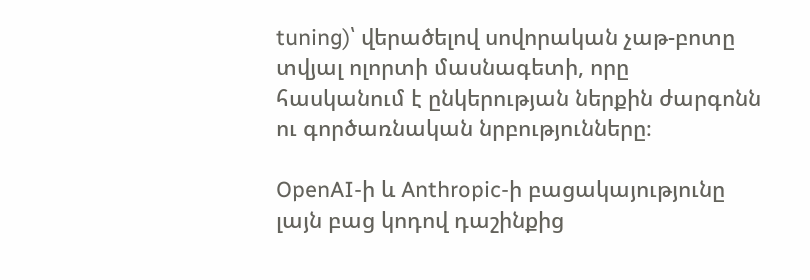tuning)՝ վերածելով սովորական չաթ-բոտը տվյալ ոլորտի մասնագետի, որը հասկանում է ընկերության ներքին ժարգոնն ու գործառնական նրբությունները։

OpenAI-ի և Anthropic-ի բացակայությունը լայն բաց կոդով դաշինքից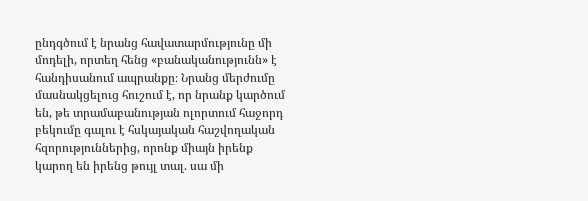ընդգծում է նրանց հավատարմությունը մի մոդելի, որտեղ հենց «բանականությունն» է հանդիսանում ապրանքը։ Նրանց մերժումը մասնակցելուց հուշում է, որ նրանք կարծում են, թե տրամաբանության ոլորտում հաջորդ բեկումը գալու է հսկայական հաշվողական հզորություններից, որոնք միայն իրենք կարող են իրենց թույլ տալ. սա մի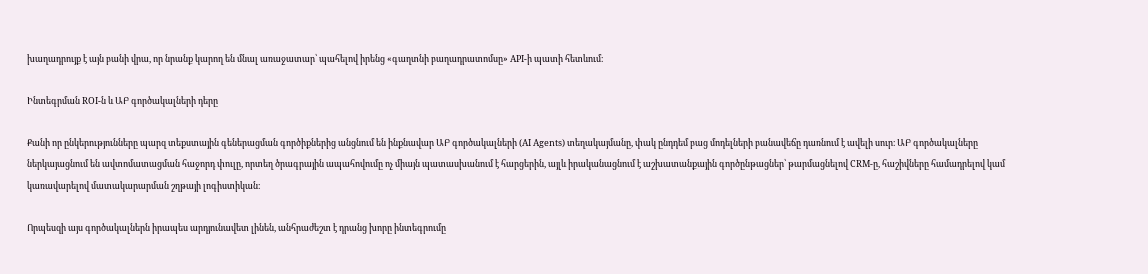խաղադրույք է այն բանի վրա, որ նրանք կարող են մնալ առաջատար՝ պահելով իրենց «գաղտնի բաղադրատոմսը» API-ի պատի հետևում։

Ինտեգրման ROI-ն և ԱԲ գործակալների դերը

Քանի որ ընկերությունները պարզ տեքստային գեներացման գործիքներից անցնում են ինքնավար ԱԲ գործակալների (AI Agents) տեղակայմանը, փակ ընդդեմ բաց մոդելների բանավեճը դառնում է ավելի սուր։ ԱԲ գործակալները ներկայացնում են ավտոմատացման հաջորդ փուլը, որտեղ ծրագրային ապահովումը ոչ միայն պատասխանում է հարցերին, այլև իրականացնում է աշխատանքային գործընթացներ՝ թարմացնելով CRM-ը, հաշիվները համադրելով կամ կառավարելով մատակարարման շղթայի լոգիստիկան։

Որպեսզի այս գործակալներն իրապես արդյունավետ լինեն, անհրաժեշտ է դրանց խորը ինտեգրումը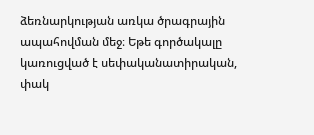ձեռնարկության առկա ծրագրային ապահովման մեջ։ Եթե գործակալը կառուցված է սեփականատիրական, փակ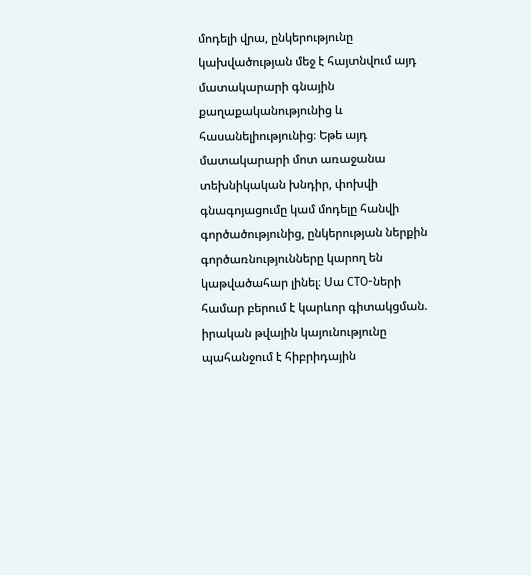մոդելի վրա, ընկերությունը կախվածության մեջ է հայտնվում այդ մատակարարի գնային քաղաքականությունից և հասանելիությունից։ Եթե այդ մատակարարի մոտ առաջանա տեխնիկական խնդիր, փոխվի գնագոյացումը կամ մոդելը հանվի գործածությունից, ընկերության ներքին գործառնությունները կարող են կաթվածահար լինել։ Սա CTO-ների համար բերում է կարևոր գիտակցման. իրական թվային կայունությունը պահանջում է հիբրիդային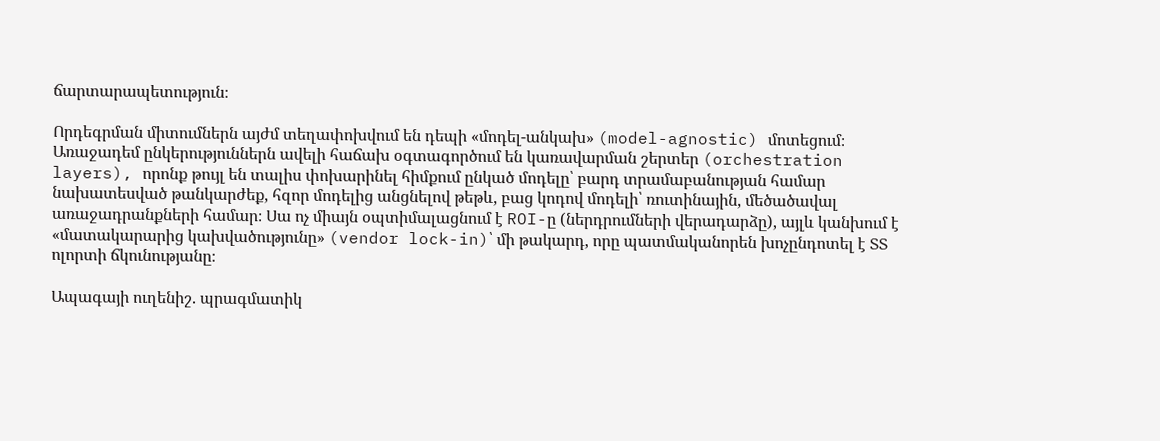ճարտարապետություն։

Որդեգրման միտումներն այժմ տեղափոխվում են դեպի «մոդել-անկախ» (model-agnostic) մոտեցում։ Առաջադեմ ընկերություններն ավելի հաճախ օգտագործում են կառավարման շերտեր (orchestration layers), որոնք թույլ են տալիս փոխարինել հիմքում ընկած մոդելը՝ բարդ տրամաբանության համար նախատեսված թանկարժեք, հզոր մոդելից անցնելով թեթև, բաց կոդով մոդելի՝ ռուտինային, մեծածավալ առաջադրանքների համար։ Սա ոչ միայն օպտիմալացնում է ROI-ը (ներդրումների վերադարձը), այլև կանխում է «մատակարարից կախվածությունը» (vendor lock-in)՝ մի թակարդ, որը պատմականորեն խոչընդոտել է ՏՏ ոլորտի ճկունությանը։

Ապագայի ուղենիշ. պրագմատիկ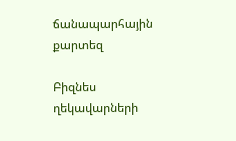ճանապարհային քարտեզ

Բիզնես ղեկավարների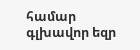համար գլխավոր եզր